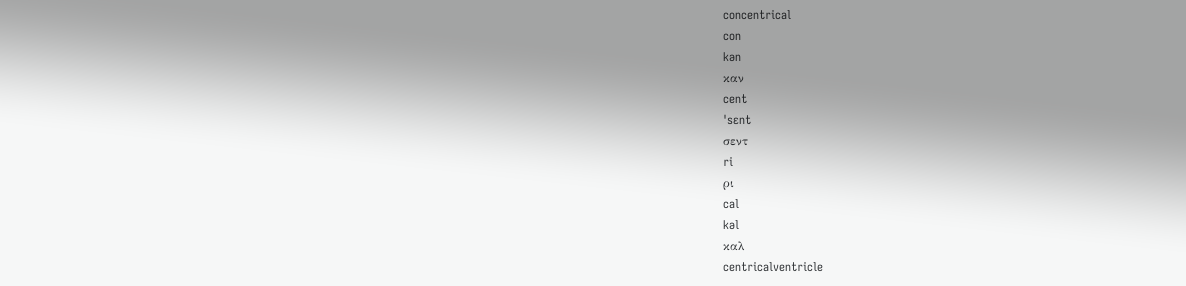concentrical
con
kən
καν
cent
ˈsɛnt
σεντ
ri
ρι
cal
kəl
καλ
centricalventricle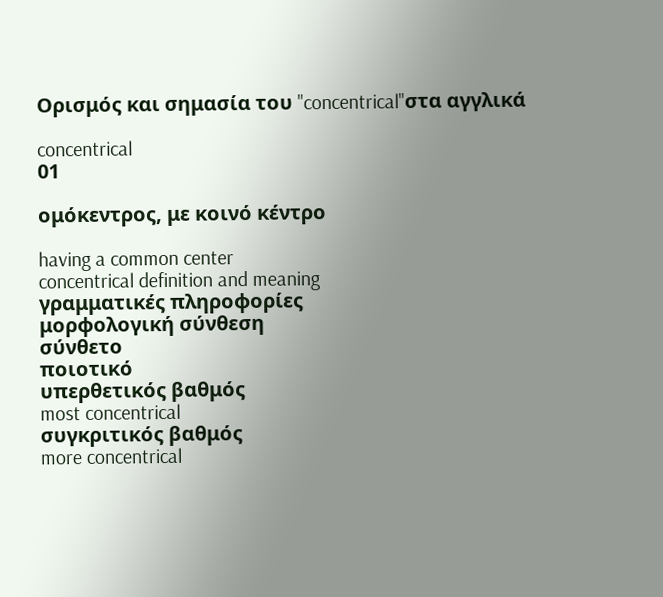Ορισμός και σημασία του "concentrical"στα αγγλικά

concentrical
01

ομόκεντρος, με κοινό κέντρο

having a common center
concentrical definition and meaning
γραμματικές πληροφορίες
μορφολογική σύνθεση
σύνθετο
ποιοτικό
υπερθετικός βαθμός
most concentrical
συγκριτικός βαθμός
more concentrical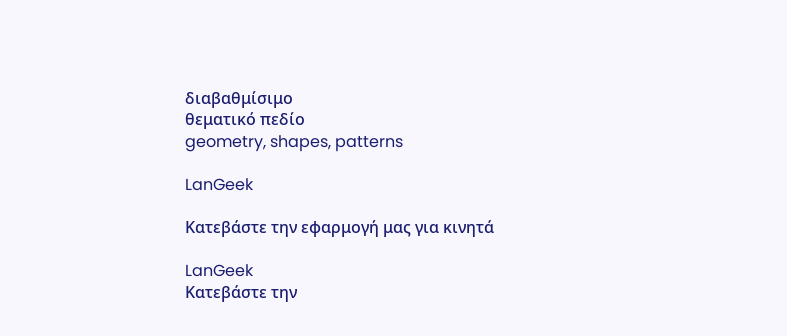διαβαθμίσιμο
θεματικό πεδίο
geometry, shapes, patterns

LanGeek

Κατεβάστε την εφαρμογή μας για κινητά

LanGeek
Κατεβάστε την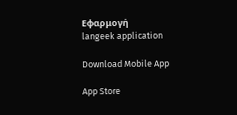Εφαρμογή
langeek application

Download Mobile App

App Store